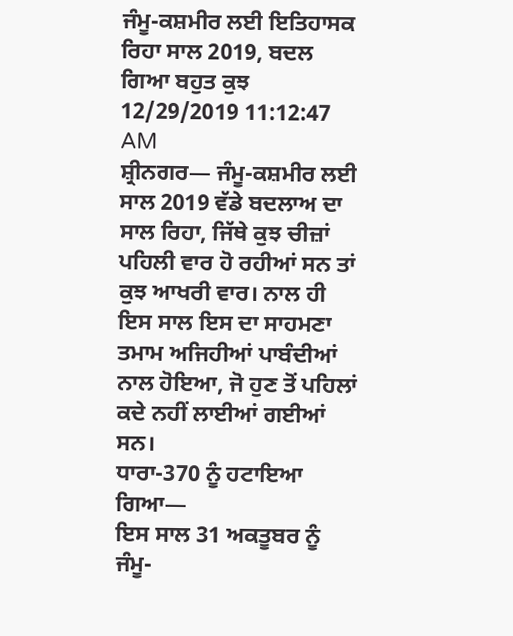ਜੰਮੂ-ਕਸ਼ਮੀਰ ਲਈ ਇਤਿਹਾਸਕ ਰਿਹਾ ਸਾਲ 2019, ਬਦਲ ਗਿਆ ਬਹੁਤ ਕੁਝ
12/29/2019 11:12:47 AM
ਸ਼੍ਰੀਨਗਰ— ਜੰਮੂ-ਕਸ਼ਮੀਰ ਲਈ ਸਾਲ 2019 ਵੱਡੇ ਬਦਲਾਅ ਦਾ ਸਾਲ ਰਿਹਾ, ਜਿੱਥੇ ਕੁਝ ਚੀਜ਼ਾਂ ਪਹਿਲੀ ਵਾਰ ਹੋ ਰਹੀਆਂ ਸਨ ਤਾਂ ਕੁਝ ਆਖਰੀ ਵਾਰ। ਨਾਲ ਹੀ ਇਸ ਸਾਲ ਇਸ ਦਾ ਸਾਹਮਣਾ ਤਮਾਮ ਅਜਿਹੀਆਂ ਪਾਬੰਦੀਆਂ ਨਾਲ ਹੋਇਆ, ਜੋ ਹੁਣ ਤੋਂ ਪਹਿਲਾਂ ਕਦੇ ਨਹੀਂ ਲਾਈਆਂ ਗਈਆਂ ਸਨ।
ਧਾਰਾ-370 ਨੂੰ ਹਟਾਇਆ ਗਿਆ—
ਇਸ ਸਾਲ 31 ਅਕਤੂਬਰ ਨੂੰ ਜੰਮੂ-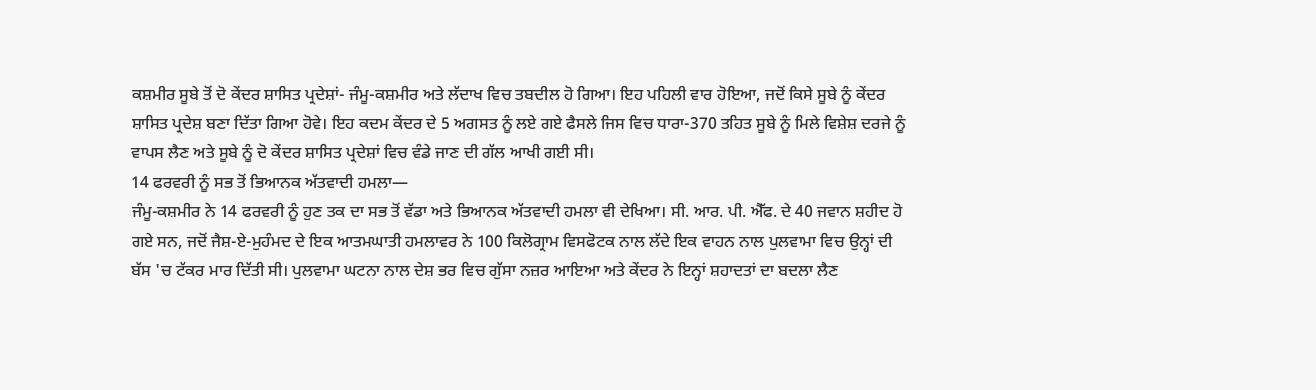ਕਸ਼ਮੀਰ ਸੂਬੇ ਤੋਂ ਦੋ ਕੇਂਦਰ ਸ਼ਾਸਿਤ ਪ੍ਰਦੇਸ਼ਾਂ- ਜੰਮੂ-ਕਸ਼ਮੀਰ ਅਤੇ ਲੱਦਾਖ ਵਿਚ ਤਬਦੀਲ ਹੋ ਗਿਆ। ਇਹ ਪਹਿਲੀ ਵਾਰ ਹੋਇਆ, ਜਦੋਂ ਕਿਸੇ ਸੂਬੇ ਨੂੰ ਕੇਂਦਰ ਸ਼ਾਸਿਤ ਪ੍ਰਦੇਸ਼ ਬਣਾ ਦਿੱਤਾ ਗਿਆ ਹੋਵੇ। ਇਹ ਕਦਮ ਕੇਂਦਰ ਦੇ 5 ਅਗਸਤ ਨੂੰ ਲਏ ਗਏ ਫੈਸਲੇ ਜਿਸ ਵਿਚ ਧਾਰਾ-370 ਤਹਿਤ ਸੂਬੇ ਨੂੰ ਮਿਲੇ ਵਿਸ਼ੇਸ਼ ਦਰਜੇ ਨੂੰ ਵਾਪਸ ਲੈਣ ਅਤੇ ਸੂਬੇ ਨੂੰ ਦੋ ਕੇਂਦਰ ਸ਼ਾਸਿਤ ਪ੍ਰਦੇਸ਼ਾਂ ਵਿਚ ਵੰਡੇ ਜਾਣ ਦੀ ਗੱਲ ਆਖੀ ਗਈ ਸੀ।
14 ਫਰਵਰੀ ਨੂੰ ਸਭ ਤੋਂ ਭਿਆਨਕ ਅੱਤਵਾਦੀ ਹਮਲਾ—
ਜੰਮੂ-ਕਸ਼ਮੀਰ ਨੇ 14 ਫਰਵਰੀ ਨੂੰ ਹੁਣ ਤਕ ਦਾ ਸਭ ਤੋਂ ਵੱਡਾ ਅਤੇ ਭਿਆਨਕ ਅੱਤਵਾਦੀ ਹਮਲਾ ਵੀ ਦੇਖਿਆ। ਸੀ. ਆਰ. ਪੀ. ਐੱਫ. ਦੇ 40 ਜਵਾਨ ਸ਼ਹੀਦ ਹੋ ਗਏ ਸਨ, ਜਦੋਂ ਜੈਸ਼-ਏ-ਮੁਹੰਮਦ ਦੇ ਇਕ ਆਤਮਘਾਤੀ ਹਮਲਾਵਰ ਨੇ 100 ਕਿਲੋਗ੍ਰਾਮ ਵਿਸਫੋਟਕ ਨਾਲ ਲੱਦੇ ਇਕ ਵਾਹਨ ਨਾਲ ਪੁਲਵਾਮਾ ਵਿਚ ਉਨ੍ਹਾਂ ਦੀ ਬੱਸ 'ਚ ਟੱਕਰ ਮਾਰ ਦਿੱਤੀ ਸੀ। ਪੁਲਵਾਮਾ ਘਟਨਾ ਨਾਲ ਦੇਸ਼ ਭਰ ਵਿਚ ਗੁੱਸਾ ਨਜ਼ਰ ਆਇਆ ਅਤੇ ਕੇਂਦਰ ਨੇ ਇਨ੍ਹਾਂ ਸ਼ਹਾਦਤਾਂ ਦਾ ਬਦਲਾ ਲੈਣ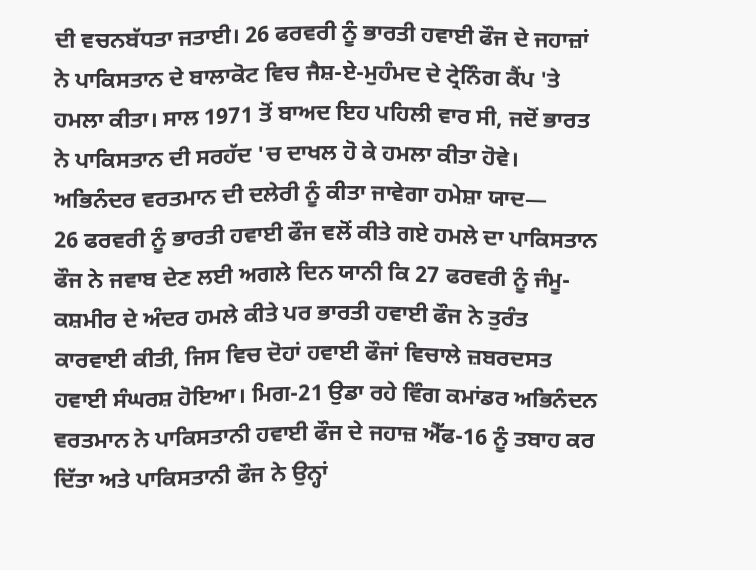ਦੀ ਵਚਨਬੱਧਤਾ ਜਤਾਈ। 26 ਫਰਵਰੀ ਨੂੰ ਭਾਰਤੀ ਹਵਾਈ ਫੌਜ ਦੇ ਜਹਾਜ਼ਾਂ ਨੇ ਪਾਕਿਸਤਾਨ ਦੇ ਬਾਲਾਕੋਟ ਵਿਚ ਜੈਸ਼-ਏ-ਮੁਹੰਮਦ ਦੇ ਟ੍ਰੇਨਿੰਗ ਕੈਂਪ 'ਤੇ ਹਮਲਾ ਕੀਤਾ। ਸਾਲ 1971 ਤੋਂ ਬਾਅਦ ਇਹ ਪਹਿਲੀ ਵਾਰ ਸੀ, ਜਦੋਂ ਭਾਰਤ ਨੇ ਪਾਕਿਸਤਾਨ ਦੀ ਸਰਹੱਦ 'ਚ ਦਾਖਲ ਹੋ ਕੇ ਹਮਲਾ ਕੀਤਾ ਹੋਵੇ।
ਅਭਿਨੰਦਰ ਵਰਤਮਾਨ ਦੀ ਦਲੇਰੀ ਨੂੰ ਕੀਤਾ ਜਾਵੇਗਾ ਹਮੇਸ਼ਾ ਯਾਦ—
26 ਫਰਵਰੀ ਨੂੰ ਭਾਰਤੀ ਹਵਾਈ ਫੌਜ ਵਲੋਂ ਕੀਤੇ ਗਏ ਹਮਲੇ ਦਾ ਪਾਕਿਸਤਾਨ ਫੌਜ ਨੇ ਜਵਾਬ ਦੇਣ ਲਈ ਅਗਲੇ ਦਿਨ ਯਾਨੀ ਕਿ 27 ਫਰਵਰੀ ਨੂੰ ਜੰਮੂ-ਕਸ਼ਮੀਰ ਦੇ ਅੰਦਰ ਹਮਲੇ ਕੀਤੇ ਪਰ ਭਾਰਤੀ ਹਵਾਈ ਫੌਜ ਨੇ ਤੁਰੰਤ ਕਾਰਵਾਈ ਕੀਤੀ, ਜਿਸ ਵਿਚ ਦੋਹਾਂ ਹਵਾਈ ਫੌਜਾਂ ਵਿਚਾਲੇ ਜ਼ਬਰਦਸਤ ਹਵਾਈ ਸੰਘਰਸ਼ ਹੋਇਆ। ਮਿਗ-21 ਉਡਾ ਰਹੇ ਵਿੰਗ ਕਮਾਂਡਰ ਅਭਿਨੰਦਨ ਵਰਤਮਾਨ ਨੇ ਪਾਕਿਸਤਾਨੀ ਹਵਾਈ ਫੌਜ ਦੇ ਜਹਾਜ਼ ਐੱਫ-16 ਨੂੰ ਤਬਾਹ ਕਰ ਦਿੱਤਾ ਅਤੇ ਪਾਕਿਸਤਾਨੀ ਫੌਜ ਨੇ ਉਨ੍ਹਾਂ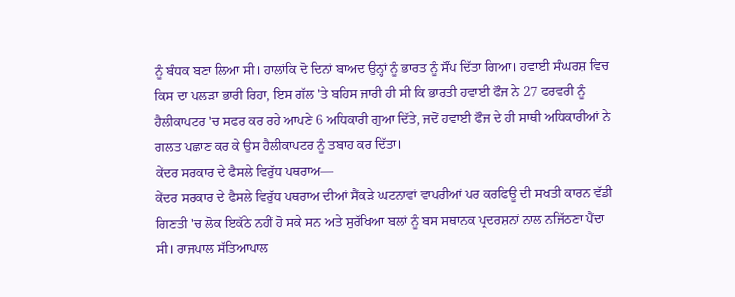ਨੂੰ ਬੰਧਕ ਬਣਾ ਲਿਆ ਸੀ। ਹਾਲਾਂਕਿ ਦੋ ਦਿਨਾਂ ਬਾਅਦ ਉਨ੍ਹਾਂ ਨੂੰ ਭਾਰਤ ਨੂੰ ਸੌਂਪ ਦਿੱਤਾ ਗਿਆ। ਹਵਾਈ ਸੰਘਰਸ਼ ਵਿਚ ਕਿਸ ਦਾ ਪਲੜਾ ਭਾਰੀ ਰਿਹਾ, ਇਸ ਗੱਲ 'ਤੇ ਬਹਿਸ ਜਾਰੀ ਹੀ ਸੀ ਕਿ ਭਾਰਤੀ ਹਵਾਈ ਫੌਜ ਨੇ 27 ਫਰਵਰੀ ਨੂੰ ਹੈਲੀਕਾਪਟਰ 'ਚ ਸਫਰ ਕਰ ਰਹੇ ਆਪਣੇ 6 ਅਧਿਕਾਰੀ ਗੁਆ ਦਿੱਤੇ, ਜਦੋਂ ਹਵਾਈ ਫੌਜ ਦੇ ਹੀ ਸਾਥੀ ਅਧਿਕਾਰੀਆਂ ਨੇ ਗਲਤ ਪਛਾਣ ਕਰ ਕੇ ਉਸ ਹੈਲੀਕਾਪਟਰ ਨੂੰ ਤਬਾਹ ਕਰ ਦਿੱਤਾ।
ਕੇਂਦਰ ਸਰਕਾਰ ਦੇ ਫੈਸਲੇ ਵਿਰੁੱਧ ਪਥਰਾਅ—
ਕੇਂਦਰ ਸਰਕਾਰ ਦੇ ਫੈਸਲੇ ਵਿਰੁੱਧ ਪਥਰਾਅ ਦੀਆਂ ਸੈਂਕੜੇ ਘਟਨਾਵਾਂ ਵਾਪਰੀਆਂ ਪਰ ਕਰਫਿਊ ਦੀ ਸਖਤੀ ਕਾਰਨ ਵੱਡੀ ਗਿਣਤੀ 'ਚ ਲੋਕ ਇਕੱਠੇ ਨਹੀਂ ਹੋ ਸਕੇ ਸਨ ਅਤੇ ਸੁਰੱਖਿਆ ਬਲਾਂ ਨੂੰ ਬਸ ਸਥਾਨਕ ਪ੍ਰਦਰਸ਼ਨਾਂ ਨਾਲ ਨਜਿੱਠਣਾ ਪੈਂਦਾ ਸੀ। ਰਾਜਪਾਲ ਸੱਤਿਆਪਾਲ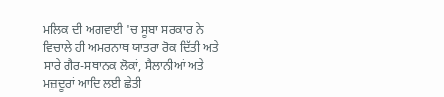ਮਲਿਕ ਦੀ ਅਗਵਾਈ 'ਚ ਸੂਬਾ ਸਰਕਾਰ ਨੇ ਵਿਚਾਲੇ ਹੀ ਅਮਰਨਾਥ ਯਾਤਰਾ ਰੋਕ ਦਿੱਤੀ ਅਤੇ ਸਾਰੇ ਗੈਰ-ਸਥਾਨਕ ਲੋਕਾਂ, ਸੈਲਾਨੀਆਂ ਅਤੇ ਮਜ਼ਦੂਰਾਂ ਆਦਿ ਲਈ ਛੇਤੀ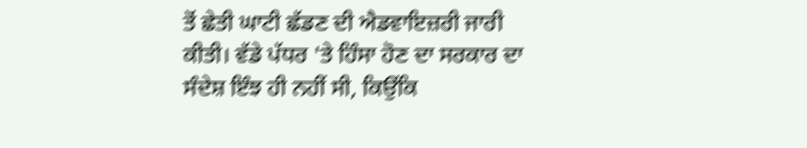ਤੋਂ ਛੇਤੀ ਘਾਟੀ ਛੱਡਣ ਦੀ ਐਡਵਾਇਜ਼ਰੀ ਜਾਰੀ ਕੀਤੀ। ਵੱਡੇ ਪੱਧਰ 'ਤੇ ਹਿੰਸਾ ਹੋਣ ਦਾ ਸਰਕਾਰ ਦਾ ਸੰਦੇਸ਼ ਇੰਝ ਹੀ ਨਹੀਂ ਸੀ, ਕਿਉਂਕਿ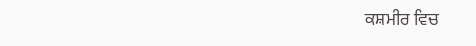ਕਸ਼ਮੀਰ ਵਿਚ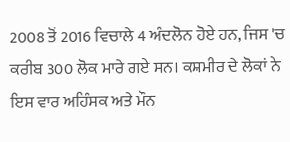2008 ਤੋਂ 2016 ਵਿਚਾਲੇ 4 ਅੰਦਲੋਨ ਹੋਏ ਹਨ, ਜਿਸ 'ਚ ਕਰੀਬ 300 ਲੋਕ ਮਾਰੇ ਗਏ ਸਨ। ਕਸ਼ਮੀਰ ਦੇ ਲੋਕਾਂ ਨੇ ਇਸ ਵਾਰ ਅਹਿੰਸਕ ਅਤੇ ਮੌਨ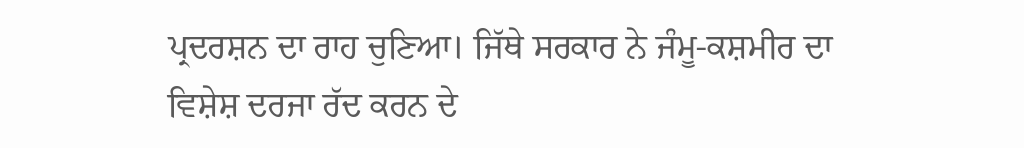ਪ੍ਰਦਰਸ਼ਨ ਦਾ ਰਾਹ ਚੁਣਿਆ। ਜਿੱਥੇ ਸਰਕਾਰ ਨੇ ਜੰਮੂ-ਕਸ਼ਮੀਰ ਦਾ ਵਿਸ਼ੇਸ਼ ਦਰਜਾ ਰੱਦ ਕਰਨ ਦੇ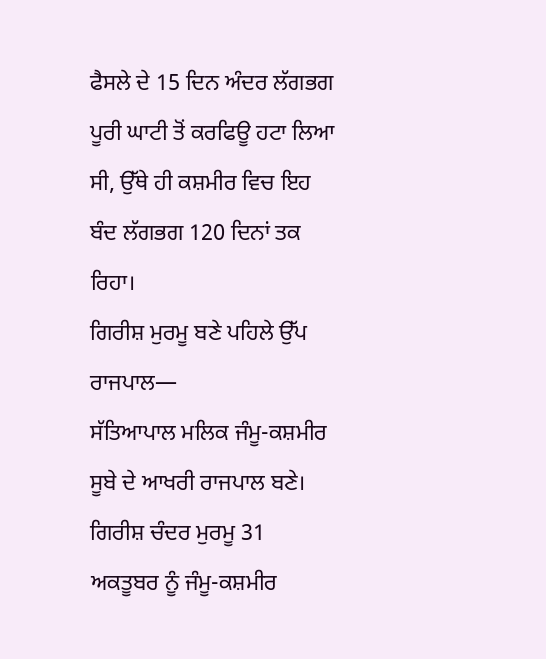ਫੈਸਲੇ ਦੇ 15 ਦਿਨ ਅੰਦਰ ਲੱਗਭਗ ਪੂਰੀ ਘਾਟੀ ਤੋਂ ਕਰਫਿਊ ਹਟਾ ਲਿਆ ਸੀ, ਉੱਥੇ ਹੀ ਕਸ਼ਮੀਰ ਵਿਚ ਇਹ ਬੰਦ ਲੱਗਭਗ 120 ਦਿਨਾਂ ਤਕ ਰਿਹਾ।
ਗਿਰੀਸ਼ ਮੁਰਮੂ ਬਣੇ ਪਹਿਲੇ ਉੱਪ ਰਾਜਪਾਲ—
ਸੱਤਿਆਪਾਲ ਮਲਿਕ ਜੰਮੂ-ਕਸ਼ਮੀਰ ਸੂਬੇ ਦੇ ਆਖਰੀ ਰਾਜਪਾਲ ਬਣੇ। ਗਿਰੀਸ਼ ਚੰਦਰ ਮੁਰਮੂ 31 ਅਕਤੂਬਰ ਨੂੰ ਜੰਮੂ-ਕਸ਼ਮੀਰ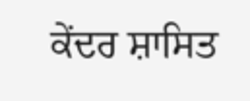ਕੇਂਦਰ ਸ਼ਾਸਿਤ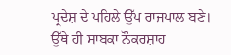ਪ੍ਰਦੇਸ਼ ਦੇ ਪਹਿਲੇ ਉੱਪ ਰਾਜਪਾਲ ਬਣੇ। ਉੱਥੇ ਹੀ ਸਾਬਕਾ ਨੌਕਰਸ਼ਾਹ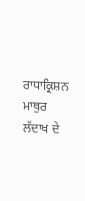ਰਾਧਾਕ੍ਰਿਸ਼ਨ ਮਾਥੁਰ ਲੱਦਾਖ ਦੇ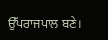ਉੱਪਰਾਜਪਾਲ ਬਣੇ।